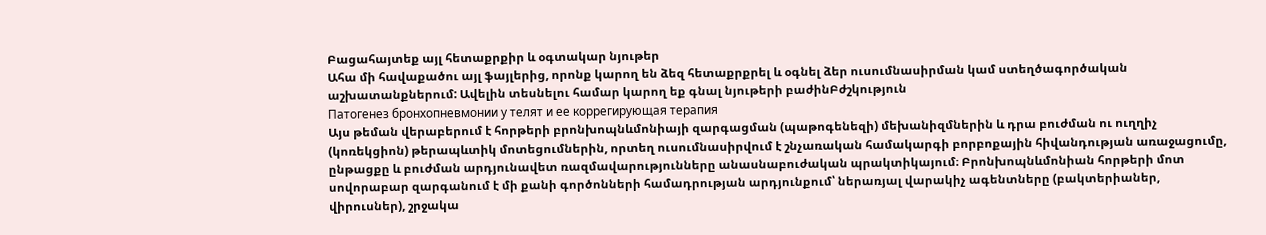Բացահայտեք այլ հետաքրքիր և օգտակար նյութեր
Ահա մի հավաքածու այլ ֆայլերից, որոնք կարող են ձեզ հետաքրքրել և օգնել ձեր ուսումնասիրման կամ ստեղծագործական աշխատանքներում: Ավելին տեսնելու համար կարող եք գնալ նյութերի բաժինԲժշկություն
Патогенез бронхопневмонии у телят и ее коррегирующая терапия
Այս թեման վերաբերում է հորթերի բրոնխոպնևմոնիայի զարգացման (պաթոգենեզի) մեխանիզմներին և դրա բուժման ու ուղղիչ (կոռեկցիոն) թերապևտիկ մոտեցումներին, որտեղ ուսումնասիրվում է շնչառական համակարգի բորբոքային հիվանդության առաջացումը, ընթացքը և բուժման արդյունավետ ռազմավարությունները անասնաբուժական պրակտիկայում։ Բրոնխոպնևմոնիան հորթերի մոտ սովորաբար զարգանում է մի քանի գործոնների համադրության արդյունքում՝ ներառյալ վարակիչ ագենտները (բակտերիաներ, վիրուսներ), շրջակա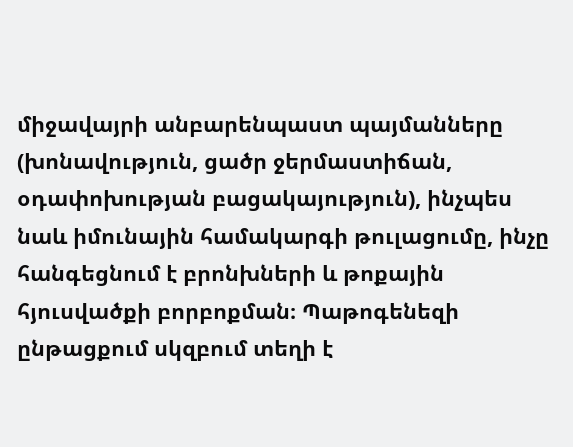միջավայրի անբարենպաստ պայմանները (խոնավություն, ցածր ջերմաստիճան, օդափոխության բացակայություն), ինչպես նաև իմունային համակարգի թուլացումը, ինչը հանգեցնում է բրոնխների և թոքային հյուսվածքի բորբոքման։ Պաթոգենեզի ընթացքում սկզբում տեղի է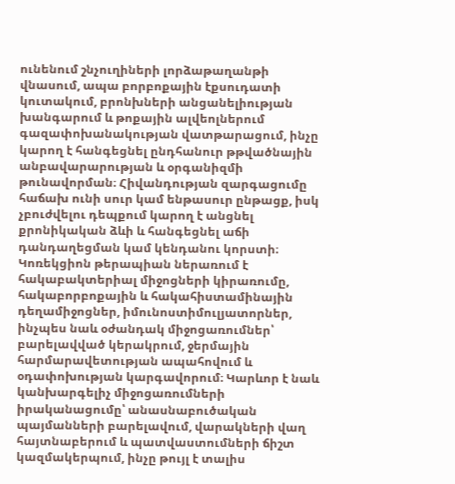ունենում շնչուղիների լորձաթաղանթի վնասում, ապա բորբոքային էքսուդատի կուտակում, բրոնխների անցանելիության խանգարում և թոքային ալվեոլներում գազափոխանակության վատթարացում, ինչը կարող է հանգեցնել ընդհանուր թթվածնային անբավարարության և օրգանիզմի թունավորման։ Հիվանդության զարգացումը հաճախ ունի սուր կամ ենթասուր ընթացք, իսկ չբուժվելու դեպքում կարող է անցնել քրոնիկական ձևի և հանգեցնել աճի դանդաղեցման կամ կենդանու կորստի։ Կոռեկցիոն թերապիան ներառում է հակաբակտերիալ միջոցների կիրառումը, հակաբորբոքային և հակահիստամինային դեղամիջոցներ, իմունոստիմուլյատորներ, ինչպես նաև օժանդակ միջոցառումներ՝ բարելավված կերակրում, ջերմային հարմարավետության ապահովում և օդափոխության կարգավորում։ Կարևոր է նաև կանխարգելիչ միջոցառումների իրականացումը՝ անասնաբուծական պայմանների բարելավում, վարակների վաղ հայտնաբերում և պատվաստումների ճիշտ կազմակերպում, ինչը թույլ է տալիս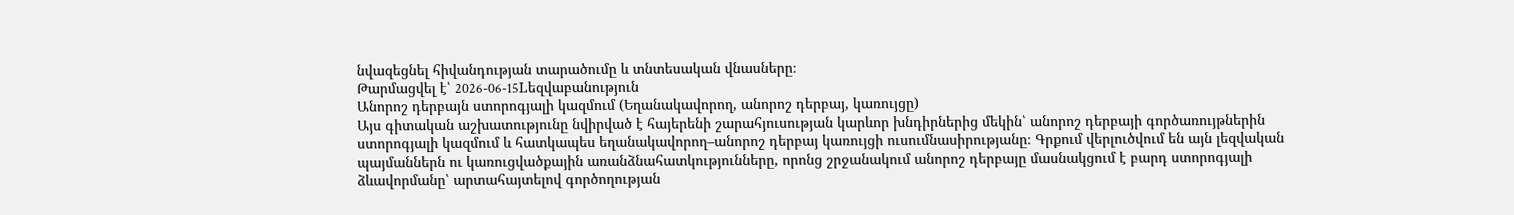նվազեցնել հիվանդության տարածումը և տնտեսական վնասները։
Թարմացվել է՝ 2026-06-15Lեզվաբանություն
Անորոշ դերբայն ստորոգյալի կազմում (Եղանակավորող, անորոշ դերբայ, կառույցը)
Այս գիտական աշխատությունը նվիրված է հայերենի շարահյուսության կարևոր խնդիրներից մեկին՝ անորոշ դերբայի գործառույթներին ստորոգյալի կազմում և հատկապես եղանակավորող–անորոշ դերբայ կառույցի ուսումնասիրությանը։ Գրքում վերլուծվում են այն լեզվական պայմաններն ու կառուցվածքային առանձնահատկությունները, որոնց շրջանակում անորոշ դերբայը մասնակցում է բարդ ստորոգյալի ձևավորմանը՝ արտահայտելով գործողության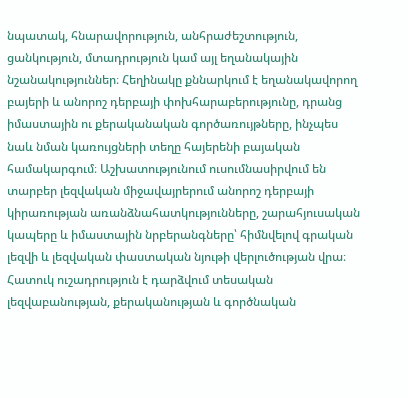նպատակ, հնարավորություն, անհրաժեշտություն, ցանկություն, մտադրություն կամ այլ եղանակային նշանակություններ։ Հեղինակը քննարկում է եղանակավորող բայերի և անորոշ դերբայի փոխհարաբերությունը, դրանց իմաստային ու քերականական գործառույթները, ինչպես նաև նման կառույցների տեղը հայերենի բայական համակարգում։ Աշխատությունում ուսումնասիրվում են տարբեր լեզվական միջավայրերում անորոշ դերբայի կիրառության առանձնահատկությունները, շարահյուսական կապերը և իմաստային նրբերանգները՝ հիմնվելով գրական լեզվի և լեզվական փաստական նյութի վերլուծության վրա։ Հատուկ ուշադրություն է դարձվում տեսական լեզվաբանության, քերականության և գործնական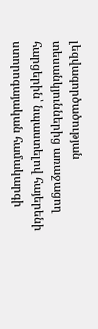լեզվագործածության տեսանկյուններից առաջացող հարցերին՝ նպաստելով հայերենի ստորոգայական համակարգի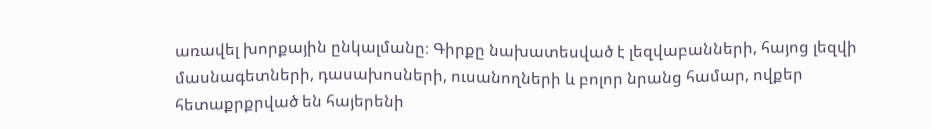առավել խորքային ընկալմանը։ Գիրքը նախատեսված է լեզվաբանների, հայոց լեզվի մասնագետների, դասախոսների, ուսանողների և բոլոր նրանց համար, ովքեր հետաքրքրված են հայերենի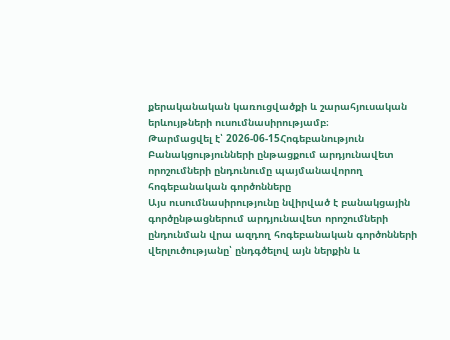քերականական կառուցվածքի և շարահյուսական երևույթների ուսումնասիրությամբ։
Թարմացվել է՝ 2026-06-15Հոգեբանություն
Բանակցությունների ընթացքում արդյունավետ որոշումների ընդունումը պայմանավորող հոգեբանական գործոնները
Այս ուսումնասիրությունը նվիրված է բանակցային գործընթացներում արդյունավետ որոշումների ընդունման վրա ազդող հոգեբանական գործոնների վերլուծությանը՝ ընդգծելով այն ներքին և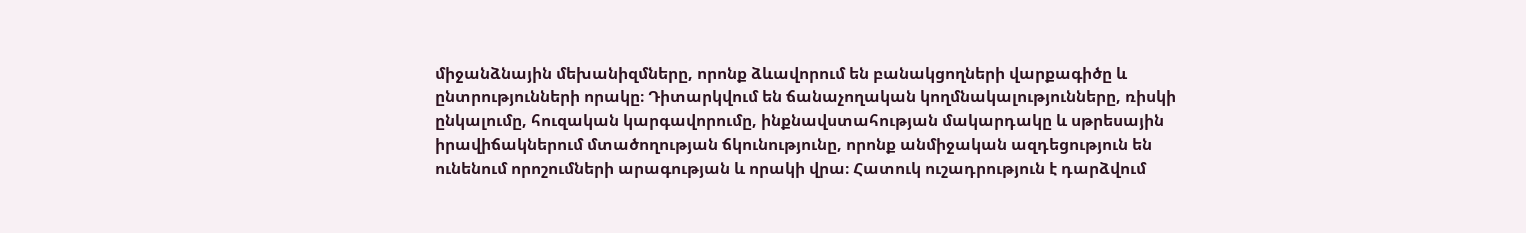միջանձնային մեխանիզմները, որոնք ձևավորում են բանակցողների վարքագիծը և ընտրությունների որակը։ Դիտարկվում են ճանաչողական կողմնակալությունները, ռիսկի ընկալումը, հուզական կարգավորումը, ինքնավստահության մակարդակը և սթրեսային իրավիճակներում մտածողության ճկունությունը, որոնք անմիջական ազդեցություն են ունենում որոշումների արագության և որակի վրա։ Հատուկ ուշադրություն է դարձվում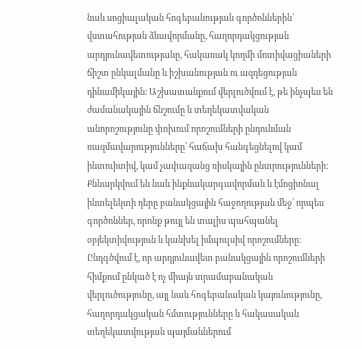նաև սոցիալական հոգեբանության գործոններին՝ վստահության ձևավորմանը, հաղորդակցության արդյունավետությանը, հակառակ կողմի մոտիվացիաների ճիշտ ընկալմանը և իշխանության ու ազդեցության դինամիկային։ Աշխատանքում վերլուծվում է, թե ինչպես են ժամանակային ճնշումը և տեղեկատվական անորոշությունը փոխում որոշումների ընդունման ռազմավարությունները՝ հաճախ հանգեցնելով կամ ինտուիտիվ, կամ չափազանց ռիսկային ընտրությունների։ Քննարկվում են նաև ինքնակարգավորման և էմոցիոնալ ինտելեկտի դերը բանակցային հաջողության մեջ՝ որպես գործոններ, որոնք թույլ են տալիս պահպանել օբյեկտիվություն և կանխել իմպուլսիվ որոշումները։ Ընդգծվում է, որ արդյունավետ բանակցային որոշումների հիմքում ընկած է ոչ միայն տրամաբանական վերլուծությունը, այլ նաև հոգեբանական կայունությունը, հաղորդակցական հմտությունները և հակասական տեղեկատվության պայմաններում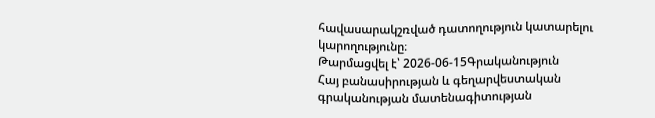հավասարակշռված դատողություն կատարելու կարողությունը։
Թարմացվել է՝ 2026-06-15Գրականություն
Հայ բանասիրության և գեղարվեստական գրականության մատենագիտության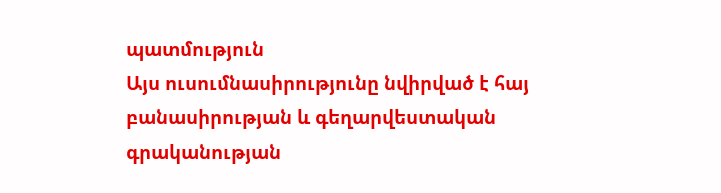պատմություն
Այս ուսումնասիրությունը նվիրված է հայ բանասիրության և գեղարվեստական գրականության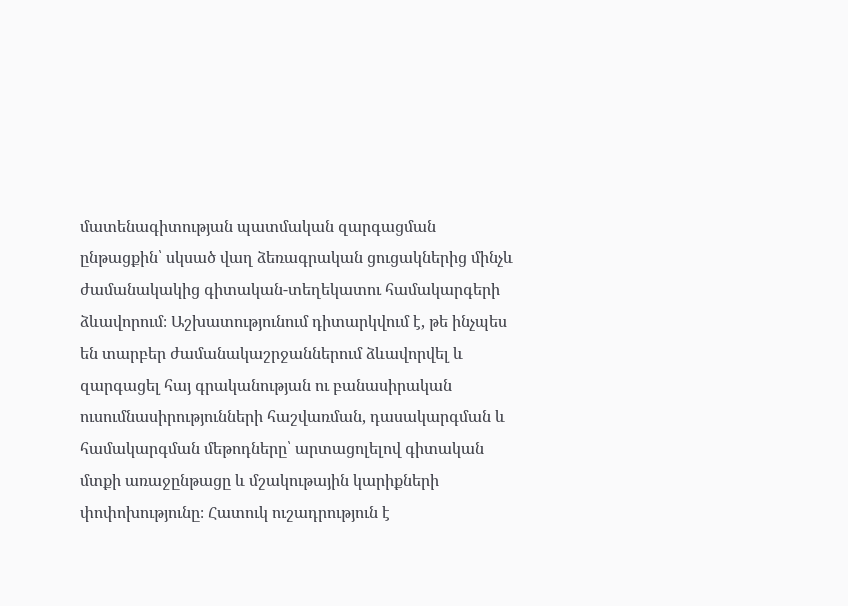մատենագիտության պատմական զարգացման ընթացքին՝ սկսած վաղ ձեռագրական ցուցակներից մինչև ժամանակակից գիտական-տեղեկատու համակարգերի ձևավորում։ Աշխատությունում դիտարկվում է, թե ինչպես են տարբեր ժամանակաշրջաններում ձևավորվել և զարգացել հայ գրականության ու բանասիրական ուսումնասիրությունների հաշվառման, դասակարգման և համակարգման մեթոդները՝ արտացոլելով գիտական մտքի առաջընթացը և մշակութային կարիքների փոփոխությունը։ Հատուկ ուշադրություն է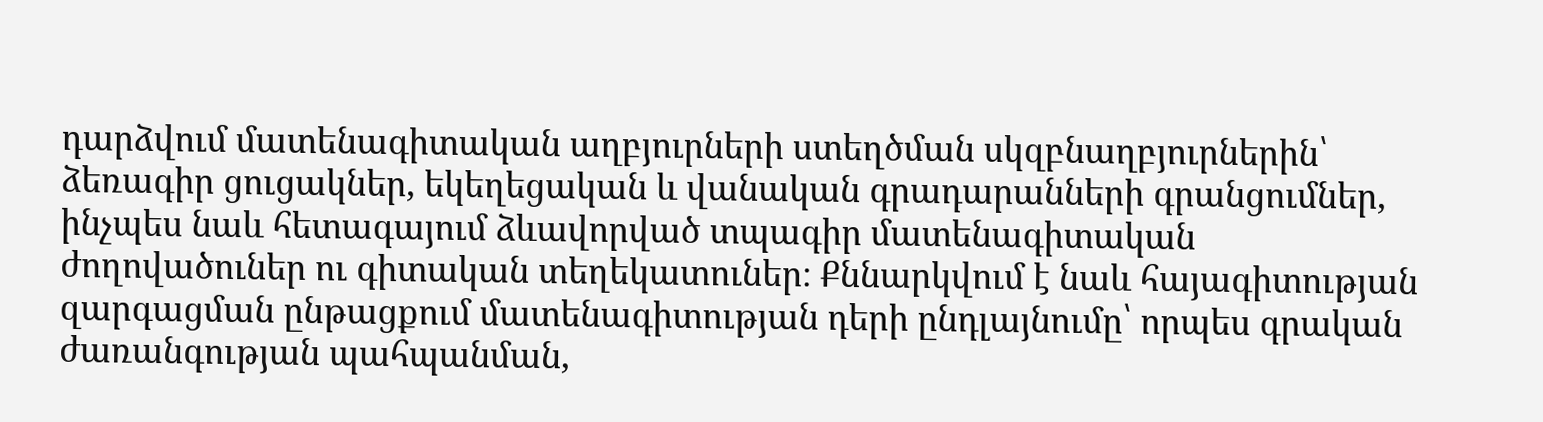դարձվում մատենագիտական աղբյուրների ստեղծման սկզբնաղբյուրներին՝ ձեռագիր ցուցակներ, եկեղեցական և վանական գրադարանների գրանցումներ, ինչպես նաև հետագայում ձևավորված տպագիր մատենագիտական ժողովածուներ ու գիտական տեղեկատուներ։ Քննարկվում է նաև հայագիտության զարգացման ընթացքում մատենագիտության դերի ընդլայնումը՝ որպես գրական ժառանգության պահպանման,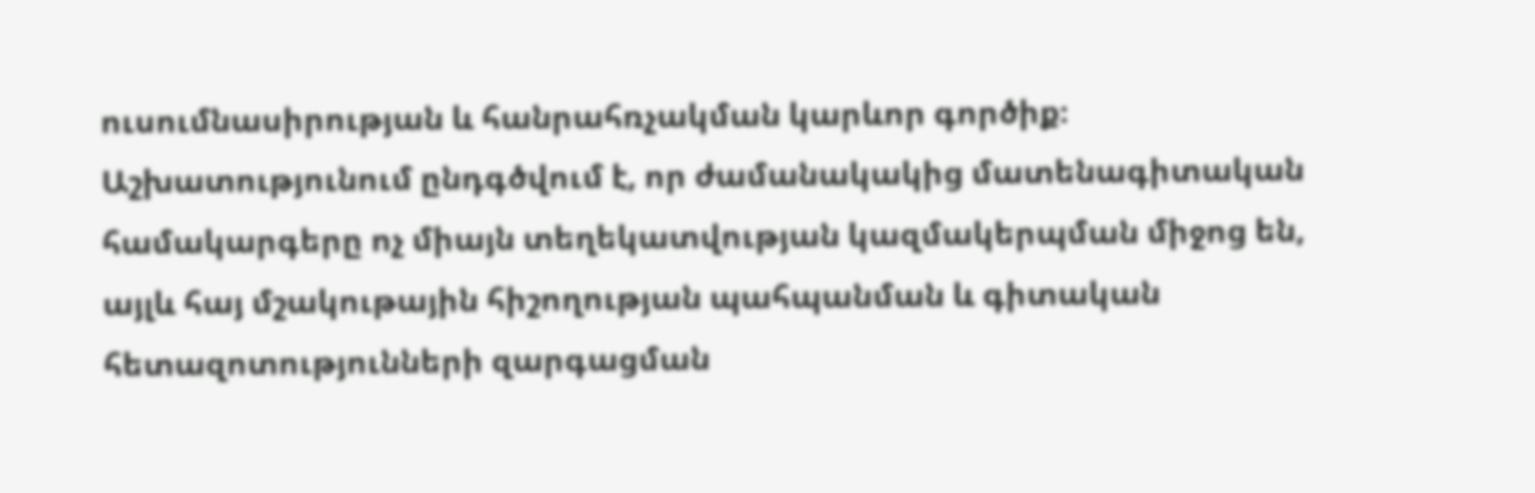ուսումնասիրության և հանրահռչակման կարևոր գործիք։ Աշխատությունում ընդգծվում է, որ ժամանակակից մատենագիտական համակարգերը ոչ միայն տեղեկատվության կազմակերպման միջոց են, այլև հայ մշակութային հիշողության պահպանման և գիտական հետազոտությունների զարգացման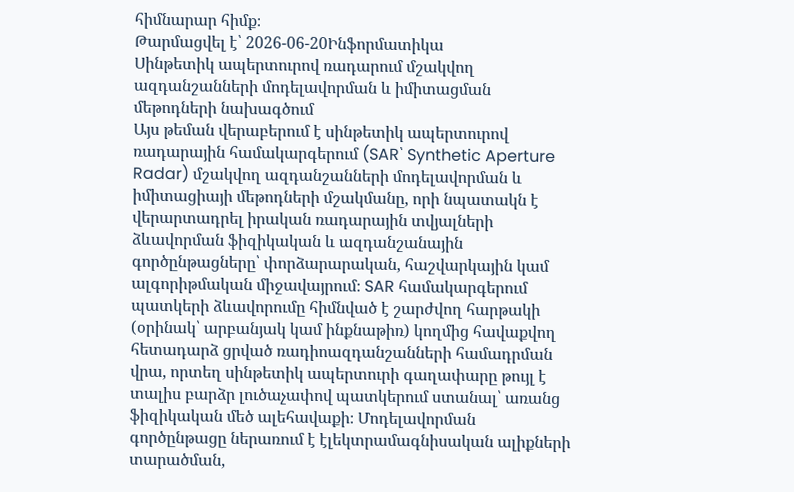հիմնարար հիմք։
Թարմացվել է՝ 2026-06-20Ինֆորմատիկա
Սինթետիկ ապերտուրով ռադարում մշակվող ազդանշանների մոդելավորման և իմիտացման մեթոդների նախագծում
Այս թեման վերաբերում է սինթետիկ ապերտուրով ռադարային համակարգերում (SAR՝ Synthetic Aperture Radar) մշակվող ազդանշանների մոդելավորման և իմիտացիայի մեթոդների մշակմանը, որի նպատակն է վերարտադրել իրական ռադարային տվյալների ձևավորման ֆիզիկական և ազդանշանային գործընթացները՝ փորձարարական, հաշվարկային կամ ալգորիթմական միջավայրում։ SAR համակարգերում պատկերի ձևավորումը հիմնված է շարժվող հարթակի (օրինակ՝ արբանյակ կամ ինքնաթիռ) կողմից հավաքվող հետադարձ ցրված ռադիոազդանշանների համադրման վրա, որտեղ սինթետիկ ապերտուրի գաղափարը թույլ է տալիս բարձր լուծաչափով պատկերում ստանալ՝ առանց ֆիզիկական մեծ ալեհավաքի։ Մոդելավորման գործընթացը ներառում է էլեկտրամագնիսական ալիքների տարածման,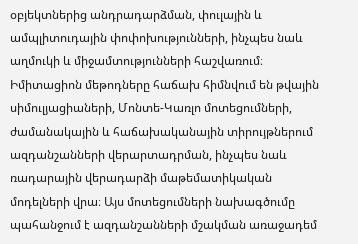օբյեկտներից անդրադարձման, փուլային և ամպլիտուդային փոփոխությունների, ինչպես նաև աղմուկի և միջամտությունների հաշվառում։ Իմիտացիոն մեթոդները հաճախ հիմնվում են թվային սիմուլյացիաների, Մոնտե-Կառլո մոտեցումների, ժամանակային և հաճախականային տիրույթներում ազդանշանների վերարտադրման, ինչպես նաև ռադարային վերադարձի մաթեմատիկական մոդելների վրա։ Այս մոտեցումների նախագծումը պահանջում է ազդանշանների մշակման առաջադեմ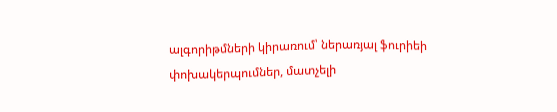ալգորիթմների կիրառում՝ ներառյալ ֆուրիեի փոխակերպումներ, մատչելի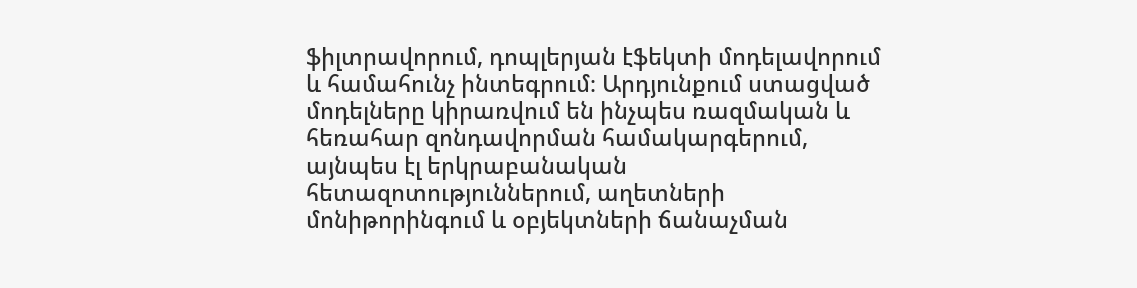ֆիլտրավորում, դոպլերյան էֆեկտի մոդելավորում և համահունչ ինտեգրում։ Արդյունքում ստացված մոդելները կիրառվում են ինչպես ռազմական և հեռահար զոնդավորման համակարգերում, այնպես էլ երկրաբանական հետազոտություններում, աղետների մոնիթորինգում և օբյեկտների ճանաչման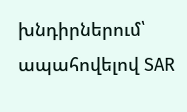խնդիրներում՝ ապահովելով SAR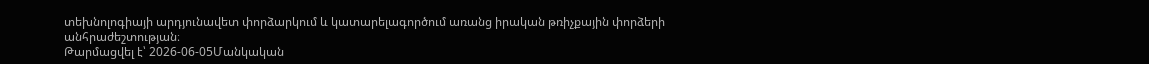տեխնոլոգիայի արդյունավետ փորձարկում և կատարելագործում առանց իրական թռիչքային փորձերի անհրաժեշտության։
Թարմացվել է՝ 2026-06-05Մանկական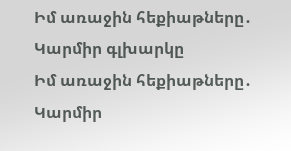Իմ առաջին հեքիաթները․ Կարմիր գլխարկը
Իմ առաջին հեքիաթները․ Կարմիր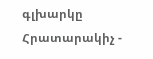գլխարկը Հրատարակիչ -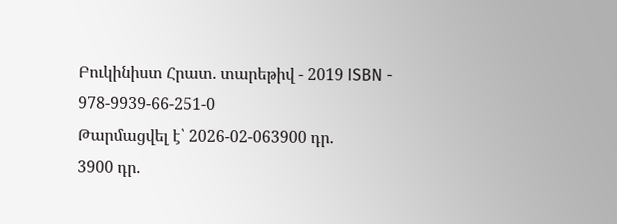Բուկինիստ Հրատ. տարեթիվ - 2019 ISBN - 978-9939-66-251-0
Թարմացվել է՝ 2026-02-063900 դր.
3900 դր.